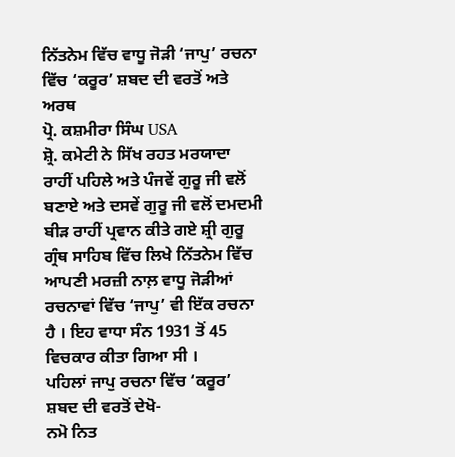ਨਿੱਤਨੇਮ ਵਿੱਚ ਵਾਧੂ ਜੋੜੀ ‘ਜਾਪੁ’ ਰਚਨਾ ਵਿੱਚ ‘ਕਰੂਰ’ ਸ਼ਬਦ ਦੀ ਵਰਤੋਂ ਅਤੇ ਅਰਥ
ਪ੍ਰੋ. ਕਸ਼ਮੀਰਾ ਸਿੰਘ USA
ਸ਼੍ਰੋ. ਕਮੇਟੀ ਨੇ ਸਿੱਖ ਰਹਤ ਮਰਯਾਦਾ ਰਾਹੀਂ ਪਹਿਲੇ ਅਤੇ ਪੰਜਵੇਂ ਗੁਰੂ ਜੀ ਵਲੋਂ ਬਣਾਏ ਅਤੇ ਦਸਵੇਂ ਗੁਰੂ ਜੀ ਵਲੋਂ ਦਮਦਮੀ ਬੀੜ ਰਾਹੀਂ ਪ੍ਰਵਾਨ ਕੀਤੇ ਗਏ ਸ਼੍ਰੀ ਗੁਰੂ ਗ੍ਰੰਥ ਸਾਹਿਬ ਵਿੱਚ ਲਿਖੇ ਨਿੱਤਨੇਮ ਵਿੱਚ ਆਪਣੀ ਮਰਜ਼ੀ ਨਾਲ਼ ਵਾਧੂ ਜੋੜੀਆਂ ਰਚਨਾਵਾਂ ਵਿੱਚ ‘ਜਾਪੁ’ ਵੀ ਇੱਕ ਰਚਨਾ ਹੈ । ਇਹ ਵਾਧਾ ਸੰਨ 1931 ਤੋਂ 45 ਵਿਚਕਾਰ ਕੀਤਾ ਗਿਆ ਸੀ ।
ਪਹਿਲਾਂ ਜਾਪੁ ਰਚਨਾ ਵਿੱਚ ‘ਕਰੂਰ’ ਸ਼ਬਦ ਦੀ ਵਰਤੋਂ ਦੇਖੋ-
ਨਮੋ ਨਿਤ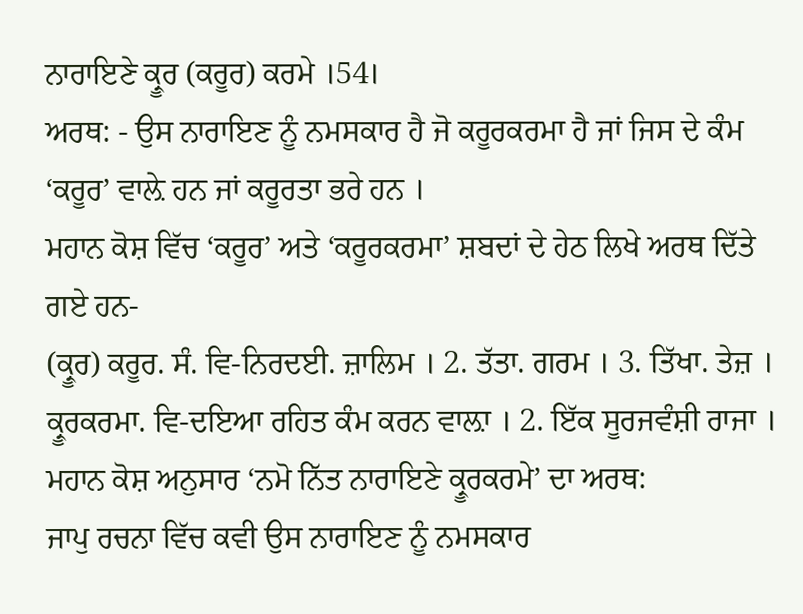ਨਾਰਾਇਣੇ ਕ੍ਰੂਰ (ਕਰੂਰ) ਕਰਮੇ ।54।
ਅਰਥ: - ਉਸ ਨਾਰਾਇਣ ਨੂੰ ਨਮਸਕਾਰ ਹੈ ਜੋ ਕਰੂਰਕਰਮਾ ਹੈ ਜਾਂ ਜਿਸ ਦੇ ਕੰਮ ‘ਕਰੂਰ’ ਵਾਲ਼ੇ ਹਨ ਜਾਂ ਕਰੂਰਤਾ ਭਰੇ ਹਨ ।
ਮਹਾਨ ਕੋਸ਼ ਵਿੱਚ ‘ਕਰੂਰ’ ਅਤੇ ‘ਕਰੂਰਕਰਮਾ’ ਸ਼ਬਦਾਂ ਦੇ ਹੇਠ ਲਿਖੇ ਅਰਥ ਦਿੱਤੇ ਗਏ ਹਨ-
(ਕ੍ਰੂਰ) ਕਰੂਰ. ਸੰ. ਵਿ-ਨਿਰਦਈ. ਜ਼ਾਲਿਮ । 2. ਤੱਤਾ. ਗਰਮ । 3. ਤਿੱਖਾ. ਤੇਜ਼ । ਕ੍ਰੂਰਕਰਮਾ. ਵਿ-ਦਇਆ ਰਹਿਤ ਕੰਮ ਕਰਨ ਵਾਲ਼ਾ । 2. ਇੱਕ ਸੂਰਜਵੰਸ਼ੀ ਰਾਜਾ ।
ਮਹਾਨ ਕੋਸ਼ ਅਨੁਸਾਰ ‘ਨਮੋ ਨਿੱਤ ਨਾਰਾਇਣੇ ਕ੍ਰੂਰਕਰਮੇ’ ਦਾ ਅਰਥ:
ਜਾਪੁ ਰਚਨਾ ਵਿੱਚ ਕਵੀ ਉਸ ਨਾਰਾਇਣ ਨੂੰ ਨਮਸਕਾਰ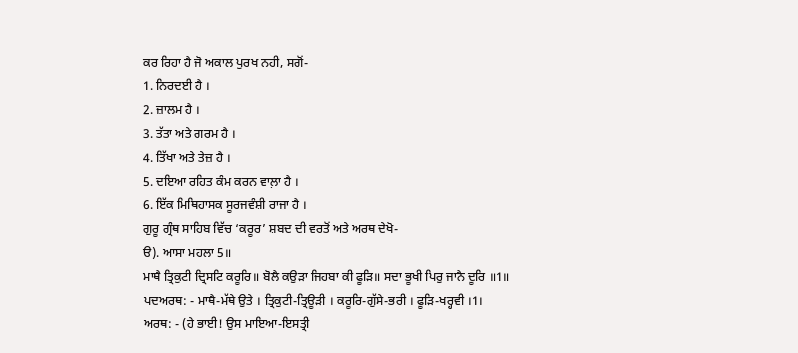ਕਰ ਰਿਹਾ ਹੈ ਜੋ ਅਕਾਲ ਪੁਰਖ ਨਹੀ, ਸਗੋਂ-
1. ਨਿਰਦਈ ਹੈ ।
2. ਜ਼ਾਲਮ ਹੈ ।
3. ਤੱਤਾ ਅਤੇ ਗਰਮ ਹੈ ।
4. ਤਿੱਖਾ ਅਤੇ ਤੇਜ਼ ਹੈ ।
5. ਦਇਆ ਰਹਿਤ ਕੰਮ ਕਰਨ ਵਾਲ਼ਾ ਹੈ ।
6. ਇੱਕ ਮਿਥਿਹਾਸਕ ਸੂਰਜਵੰਸ਼ੀ ਰਾਜਾ ਹੈ ।
ਗੁਰੂ ਗ੍ਰੰਥ ਸਾਹਿਬ ਵਿੱਚ ‘ਕਰੂਰ’ ਸ਼ਬਦ ਦੀ ਵਰਤੋਂ ਅਤੇ ਅਰਥ ਦੇਖੋ-
ੳ). ਆਸਾ ਮਹਲਾ 5॥
ਮਾਥੈ ਤ੍ਰਿਕੁਟੀ ਦ੍ਰਿਸਟਿ ਕਰੂਰਿ॥ ਬੋਲੈ ਕਉੜਾ ਜਿਹਬਾ ਕੀ ਫੂੜਿ॥ ਸਦਾ ਭੂਖੀ ਪਿਰੁ ਜਾਨੈ ਦੂਰਿ ॥1॥
ਪਦਅਰਥ: - ਮਾਥੈ-ਮੱਥੇ ਉਤੇ । ਤ੍ਰਿਕੁਟੀ-ਤ੍ਰਿਊੜੀ । ਕਰੂਰਿ-ਗੁੱਸੇ-ਭਰੀ । ਫੂੜਿ-ਖਰ੍ਹਵੀ ।1।
ਅਰਥ: - (ਹੇ ਭਾਈ! ਉਸ ਮਾਇਆ-ਇਸਤ੍ਰੀ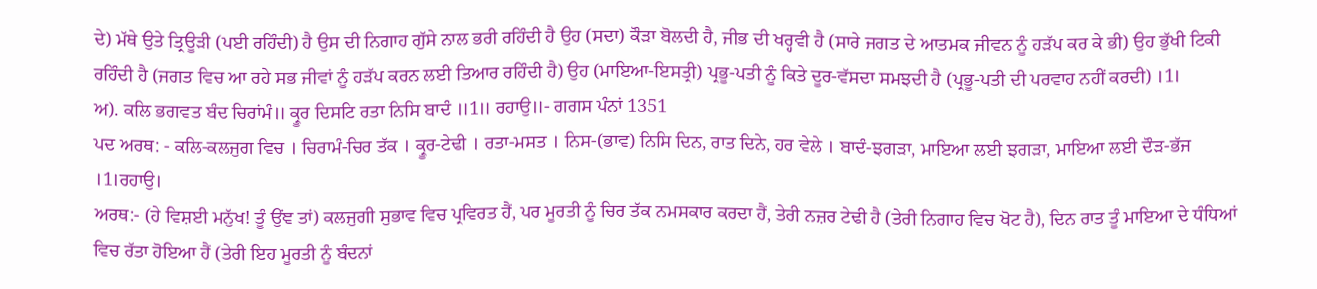ਦੇ) ਮੱਥੇ ਉਤੇ ਤ੍ਰਿਊੜੀ (ਪਈ ਰਹਿੰਦੀ) ਹੈ ਉਸ ਦੀ ਨਿਗਾਹ ਗੁੱਸੇ ਨਾਲ ਭਰੀ ਰਹਿੰਦੀ ਹੈ ਉਹ (ਸਦਾ) ਕੌੜਾ ਬੋਲਦੀ ਹੈ, ਜੀਭ ਦੀ ਖਰ੍ਹਵੀ ਹੈ (ਸਾਰੇ ਜਗਤ ਦੇ ਆਤਮਕ ਜੀਵਨ ਨੂੰ ਹੜੱਪ ਕਰ ਕੇ ਭੀ) ਉਹ ਭੁੱਖੀ ਟਿਕੀ ਰਹਿੰਦੀ ਹੈ (ਜਗਤ ਵਿਚ ਆ ਰਹੇ ਸਭ ਜੀਵਾਂ ਨੂੰ ਹੜੱਪ ਕਰਨ ਲਈ ਤਿਆਰ ਰਹਿੰਦੀ ਹੈ) ਉਹ (ਮਾਇਆ-ਇਸਤ੍ਰੀ) ਪ੍ਰਭੂ-ਪਤੀ ਨੂੰ ਕਿਤੇ ਦੂਰ-ਵੱਸਦਾ ਸਮਝਦੀ ਹੈ (ਪ੍ਰਭੂ-ਪਤੀ ਦੀ ਪਰਵਾਹ ਨਹੀਂ ਕਰਦੀ) ।1।
ਅ). ਕਲਿ ਭਗਵਤ ਬੰਦ ਚਿਰਾਂਮੰ॥ ਕ੍ਰੂਰ ਦਿਸਟਿ ਰਤਾ ਨਿਸਿ ਬਾਦੰ ॥1॥ ਰਹਾਉ॥- ਗਗਸ ਪੰਨਾਂ 1351
ਪਦ ਅਰਥ: - ਕਲਿ-ਕਲਜੁਗ ਵਿਚ । ਚਿਰਾਮੰ-ਚਿਰ ਤੱਕ । ਕ੍ਰੂਰ-ਟੇਢੀ । ਰਤਾ-ਮਸਤ । ਨਿਸ-(ਭਾਵ) ਨਿਸਿ ਦਿਨ, ਰਾਤ ਦਿਨੇ, ਹਰ ਵੇਲੇ । ਬਾਦੰ-ਝਗੜਾ, ਮਾਇਆ ਲਈ ਝਗੜਾ, ਮਾਇਆ ਲਈ ਦੌੜ-ਭੱਜ ।1।ਰਹਾਉ।
ਅਰਥ:- (ਹੇ ਵਿਸ਼ਈ ਮਨੁੱਖ! ਤੂੰ ਉਂਞ ਤਾਂ) ਕਲਜੁਗੀ ਸੁਭਾਵ ਵਿਚ ਪ੍ਰਵਿਰਤ ਹੈਂ, ਪਰ ਮੂਰਤੀ ਨੂੰ ਚਿਰ ਤੱਕ ਨਮਸਕਾਰ ਕਰਦਾ ਹੈਂ, ਤੇਰੀ ਨਜ਼ਰ ਟੇਢੀ ਹੈ (ਤੇਰੀ ਨਿਗਾਹ ਵਿਚ ਖੋਟ ਹੈ), ਦਿਨ ਰਾਤ ਤੂੰ ਮਾਇਆ ਦੇ ਧੰਧਿਆਂ ਵਿਚ ਰੱਤਾ ਹੋਇਆ ਹੈਂ (ਤੇਰੀ ਇਹ ਮੂਰਤੀ ਨੂੰ ਬੰਦਨਾਂ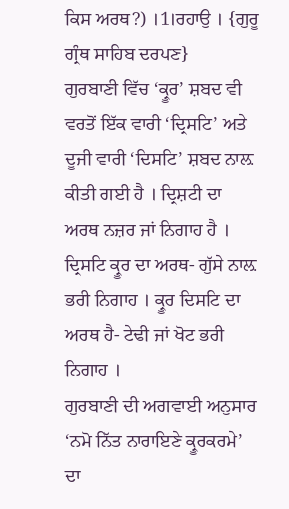ਕਿਸ ਅਰਥ?) ।1।ਰਹਾਉ । {ਗੁਰੂ ਗ੍ਰੰਥ ਸਾਹਿਬ ਦਰਪਣ}
ਗੁਰਬਾਣੀ ਵਿੱਚ ‘ਕ੍ਰੂਰ’ ਸ਼ਬਦ ਵੀ ਵਰਤੋਂ ਇੱਕ ਵਾਰੀ ‘ਦ੍ਰਿਸਟਿ’ ਅਤੇ ਦੂਜੀ ਵਾਰੀ ‘ਦਿਸਟਿ’ ਸ਼ਬਦ ਨਾਲ਼ ਕੀਤੀ ਗਈ ਹੈ । ਦ੍ਰਿਸ਼ਟੀ ਦਾ ਅਰਥ ਨਜ਼ਰ ਜਾਂ ਨਿਗਾਹ ਹੈ । ਦ੍ਰਿਸਟਿ ਕ੍ਰੂਰ ਦਾ ਅਰਥ- ਗੁੱਸੇ ਨਾਲ਼ ਭਰੀ ਨਿਗਾਹ । ਕ੍ਰੂਰ ਦਿਸਟਿ ਦਾ ਅਰਥ ਹੈ- ਟੇਢੀ ਜਾਂ ਖੋਟ ਭਰੀ ਨਿਗਾਹ ।
ਗੁਰਬਾਣੀ ਦੀ ਅਗਵਾਈ ਅਨੁਸਾਰ ‘ਨਮੋ ਨਿੱਤ ਨਾਰਾਇਣੇ ਕ੍ਰੂਰਕਰਮੇ’ ਦਾ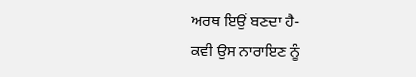ਅਰਥ ਇਉਂ ਬਣਦਾ ਹੈ-
ਕਵੀ ਉਸ ਨਾਰਾਇਣ ਨੂੰ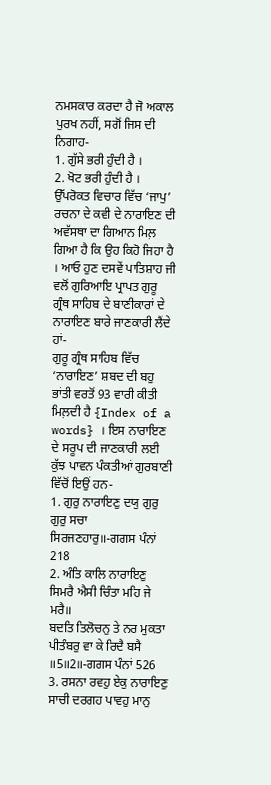ਨਮਸਕਾਰ ਕਰਦਾ ਹੈ ਜੋ ਅਕਾਲ ਪੁਰਖ ਨਹੀਂ, ਸਗੋਂ ਜਿਸ ਦੀ ਨਿਗਾਹ-
1. ਗੁੱਸੇ ਭਰੀ ਹੁੰਦੀ ਹੈ ।
2. ਖੋਟ ਭਰੀ ਹੁੰਦੀ ਹੈ ।
ਉੱਪਰੋਕਤ ਵਿਚਾਰ ਵਿੱਚ ‘ਜਾਪੁ’ ਰਚਨਾ ਦੇ ਕਵੀ ਦੇ ਨਾਰਾਇਣ ਦੀ ਅਵੱਸਥਾ ਦਾ ਗਿਆਨ ਮਿਲ਼ ਗਿਆ ਹੈ ਕਿ ਉਹ ਕਿਹੋ ਜਿਹਾ ਹੈ । ਆਓ ਹੁਣ ਦਸਵੇਂ ਪਾਤਿਸ਼ਾਹ ਜੀ ਵਲੋਂ ਗੁਰਿਆਇ ਪ੍ਰਾਪਤ ਗੁਰੂ ਗ੍ਰੰਥ ਸਾਹਿਬ ਦੇ ਬਾਣੀਕਾਰਾਂ ਦੇ ਨਾਰਾਇਣ ਬਾਰੇ ਜਾਣਕਾਰੀ ਲੈਂਦੇ ਹਾਂ-
ਗੁਰੂ ਗ੍ਰੰਥ ਸਾਹਿਬ ਵਿੱਚ ‘ਨਾਰਾਇਣ’ ਸ਼ਬਦ ਦੀ ਬਹੁ ਭਾਂਤੀ ਵਰਤੋਂ 93 ਵਾਰੀ ਕੀਤੀ ਮਿਲ਼ਦੀ ਹੈ {Index of a words} । ਇਸ ਨਾਰਾਇਣ ਦੇ ਸਰੂਪ ਦੀ ਜਾਣਕਾਰੀ ਲਈ ਕੁੱਝ ਪਾਵਨ ਪੰਕਤੀਆਂ ਗੁਰਬਾਣੀ ਵਿੱਚੋਂ ਇਉਂ ਹਨ-
1. ਗੁਰੁ ਨਾਰਾਇਣੁ ਦਯੁ ਗੁਰੁ ਗੁਰੁ ਸਚਾ ਸਿਰਜਣਹਾਰੁ॥-ਗਗਸ ਪੰਨਾਂ 218
2. ਅੰਤਿ ਕਾਲਿ ਨਾਰਾਇਣੁ ਸਿਮਰੈ ਐਸੀ ਚਿੰਤਾ ਮਹਿ ਜੇ ਮਰੈ॥
ਬਦਤਿ ਤਿਲੋਚਨੁ ਤੇ ਨਰ ਮੁਕਤਾ ਪੀਤੰਬਰੁ ਵਾ ਕੇ ਰਿਦੈ ਬਸੈ ॥5॥2॥-ਗਗਸ ਪੰਨਾਂ 526
3. ਰਸਨਾ ਰਵਹੁ ਏਕੁ ਨਾਰਾਇਣੁ ਸਾਚੀ ਦਰਗਹ ਪਾਵਹੁ ਮਾਨੁ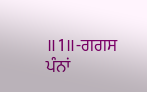॥1॥-ਗਗਸ ਪੰਨਾਂ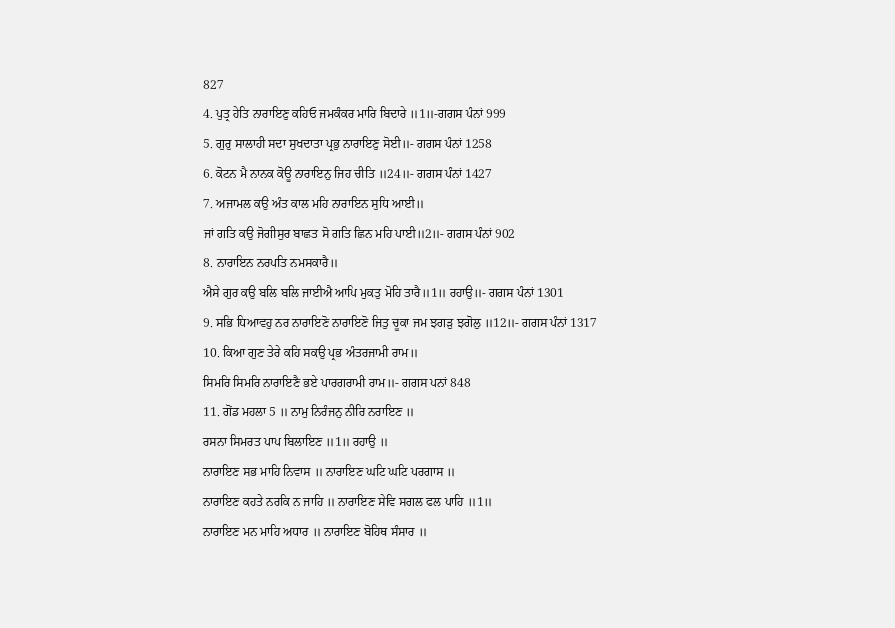827
4. ਪੁਤ੍ਰ ਹੇਤਿ ਨਾਰਾਇਣੁ ਕਹਿਓ ਜਮਕੰਕਰ ਮਾਰਿ ਬਿਦਾਰੇ ॥1॥-ਗਗਸ ਪੰਨਾਂ 999
5. ਗੁਰੁ ਸਾਲਾਹੀ ਸਦਾ ਸੁਖਦਾਤਾ ਪ੍ਰਭੁ ਨਾਰਾਇਣੁ ਸੋਈ॥- ਗਗਸ ਪੰਨਾਂ 1258
6. ਕੋਟਨ ਮੈ ਨਾਨਕ ਕੋਊ ਨਾਰਾਇਨੁ ਜਿਹ ਚੀਤਿ ॥24॥- ਗਗਸ ਪੰਨਾਂ 1427
7. ਅਜਾਮਲ ਕਉ ਅੰਤ ਕਾਲ ਮਹਿ ਨਾਰਾਇਨ ਸੁਧਿ ਆਈ॥
ਜਾਂ ਗਤਿ ਕਉ ਜੋਗੀਸੁਰ ਬਾਛਤ ਸੋ ਗਤਿ ਛਿਨ ਮਹਿ ਪਾਈ॥2॥- ਗਗਸ ਪੰਨਾਂ 902
8. ਨਾਰਾਇਨ ਨਰਪਤਿ ਨਮਸਕਾਰੈ॥
ਐਸੇ ਗੁਰ ਕਉ ਬਲਿ ਬਲਿ ਜਾਈਐ ਆਪਿ ਮੁਕਤੁ ਮੋਹਿ ਤਾਰੈ॥1॥ ਰਹਾਉ॥- ਗਗਸ ਪੰਨਾਂ 1301
9. ਸਭਿ ਧਿਆਵਹੁ ਨਰ ਨਾਰਾਇਣੋ ਨਾਰਾਇਣੋ ਜਿਤੁ ਚੂਕਾ ਜਮ ਝਗੜੁ ਝਗੋਲੁ ॥12॥- ਗਗਸ ਪੰਨਾਂ 1317
10. ਕਿਆ ਗੁਣ ਤੇਰੇ ਕਹਿ ਸਕਉ ਪ੍ਰਭ ਅੰਤਰਜਾਮੀ ਰਾਮ॥
ਸਿਮਰਿ ਸਿਮਰਿ ਨਾਰਾਇਣੈ ਭਏ ਪਾਰਗਰਾਮੀ ਰਾਮ॥- ਗਗਸ ਪਨਾਂ 848
11. ਗੋਂਡ ਮਹਲਾ 5 ॥ ਨਾਮੁ ਨਿਰੰਜਨੁ ਨੀਰਿ ਨਰਾਇਣ ॥
ਰਸਨਾ ਸਿਮਰਤ ਪਾਪ ਬਿਲਾਇਣ ॥1॥ ਰਹਾਉ ॥
ਨਾਰਾਇਣ ਸਭ ਮਾਹਿ ਨਿਵਾਸ ॥ ਨਾਰਾਇਣ ਘਟਿ ਘਟਿ ਪਰਗਾਸ ॥
ਨਾਰਾਇਣ ਕਹਤੇ ਨਰਕਿ ਨ ਜਾਹਿ ॥ ਨਾਰਾਇਣ ਸੇਵਿ ਸਗਲ ਫਲ ਪਾਹਿ ॥1॥
ਨਾਰਾਇਣ ਮਨ ਮਾਹਿ ਅਧਾਰ ॥ ਨਾਰਾਇਣ ਬੋਹਿਥ ਸੰਸਾਰ ॥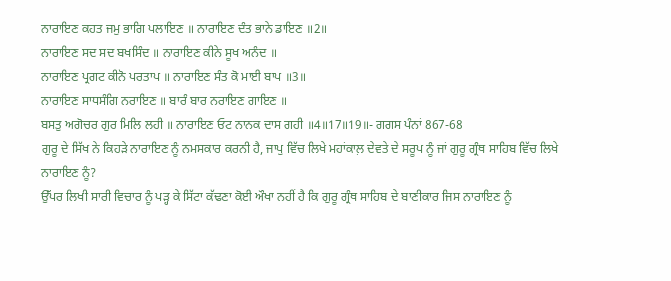ਨਾਰਾਇਣ ਕਹਤ ਜਮੁ ਭਾਗਿ ਪਲਾਇਣ ॥ ਨਾਰਾਇਣ ਦੰਤ ਭਾਨੇ ਡਾਇਣ ॥2॥
ਨਾਰਾਇਣ ਸਦ ਸਦ ਬਖਸਿੰਦ ॥ ਨਾਰਾਇਣ ਕੀਨੇ ਸੂਖ ਅਨੰਦ ॥
ਨਾਰਾਇਣ ਪ੍ਰਗਟ ਕੀਨੋ ਪਰਤਾਪ ॥ ਨਾਰਾਇਣ ਸੰਤ ਕੋ ਮਾਈ ਬਾਪ ॥3॥
ਨਾਰਾਇਣ ਸਾਧਸੰਗਿ ਨਰਾਇਣ ॥ ਬਾਰੰ ਬਾਰ ਨਰਾਇਣ ਗਾਇਣ ॥
ਬਸਤੁ ਅਗੋਚਰ ਗੁਰ ਮਿਲਿ ਲਹੀ ॥ ਨਾਰਾਇਣ ਓਟ ਨਾਨਕ ਦਾਸ ਗਹੀ ॥4॥17॥19॥- ਗਗਸ ਪੰਨਾਂ 867-68
ਗੁਰੂ ਦੇ ਸਿੱਖ ਨੇ ਕਿਹੜੇ ਨਾਰਾਇਣ ਨੂੰ ਨਮਸਕਾਰ ਕਰਨੀ ਹੈ, ਜਾਪੁ ਵਿੱਚ ਲਿਖੇ ਮਹਾਂਕਾਲ਼ ਦੇਵਤੇ ਦੇ ਸਰੂਪ ਨੂੰ ਜਾਂ ਗੁਰੂ ਗ੍ਰੰਥ ਸਾਹਿਬ ਵਿੱਚ ਲਿਖੇ ਨਾਰਾਇਣ ਨੂੰ?
ਉੱਪਰ ਲਿਖੀ ਸਾਰੀ ਵਿਚਾਰ ਨੂੰ ਪੜ੍ਹ ਕੇ ਸਿੱਟਾ ਕੱਢਣਾ ਕੋਈ ਔਖਾ ਨਹੀਂ ਹੈ ਕਿ ਗੁਰੂ ਗ੍ਰੰਥ ਸਾਹਿਬ ਦੇ ਬਾਣੀਕਾਰ ਜਿਸ ਨਾਰਾਇਣ ਨੂੰ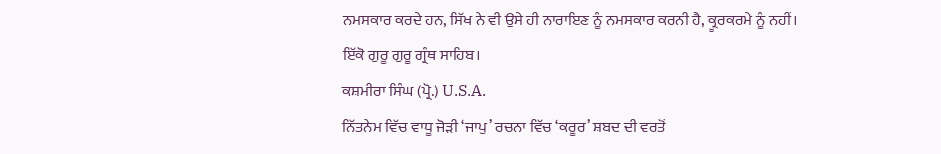ਨਮਸਕਾਰ ਕਰਦੇ ਹਨ, ਸਿੱਖ ਨੇ ਵੀ ਉਸੇ ਹੀ ਨਾਰਾਇਣ ਨੂੰ ਨਮਸਕਾਰ ਕਰਨੀ ਹੈ, ਕ੍ਰੂਰਕਰਮੇ ਨੂੰ ਨਹੀਂ।
ਇੱਕੋ ਗੁਰੂ ਗੁਰੂ ਗ੍ਰੰਥ ਸਾਹਿਬ।
ਕਸ਼ਮੀਰਾ ਸਿੰਘ (ਪ੍ਰੋ.) U.S.A.
ਨਿੱਤਨੇਮ ਵਿੱਚ ਵਾਧੂ ਜੋੜੀ ‘ਜਾਪੁ’ ਰਚਨਾ ਵਿੱਚ ‘ਕਰੂਰ’ ਸ਼ਬਦ ਦੀ ਵਰਤੋਂ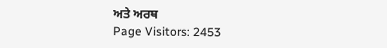ਅਤੇ ਅਰਥ
Page Visitors: 2453